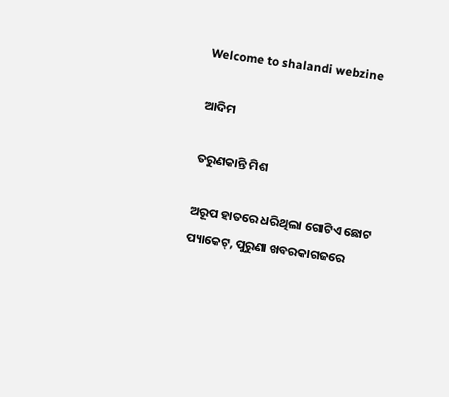Welcome to shalandi webzine

ଆଦିମ

ତରୁଣକାନ୍ତି ମିଶ

ଅରୂପ ହାତରେ ଧରିଥିଲା ଗୋଟିଏ ଛୋଟ ପ୍ୟାକେଟ୍, ପୁରୁଣା ଖବରକାଗଜରେ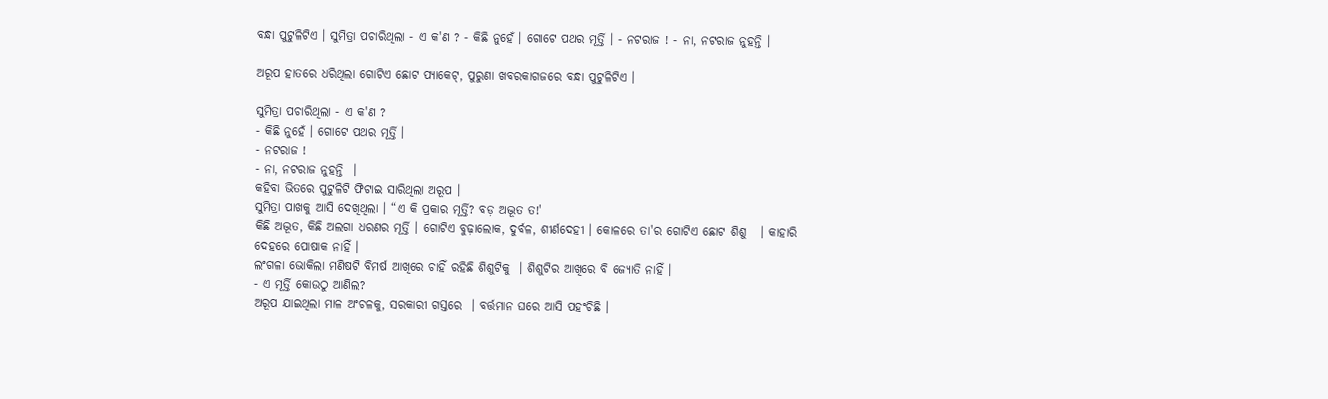ବନ୍ଧା ପୁଟୁଳିଟିଏ । ସୁମିତ୍ରା ପଚାରିଥିଲା - ଏ କ'ଣ ? - କିଛି ନୁହେଁ । ଗୋଟେ ପଥର ମୂର୍ତ୍ତି । - ନଟରାଜ ! - ନା, ନଟରାଜ ନୁହନ୍ତି ।

ଅରୂପ ହାତରେ ଧରିଥିଲା ଗୋଟିଏ ଛୋଟ ପ୍ୟାକେଟ୍, ପୁରୁଣା ଖବରକାଗଜରେ ବନ୍ଧା ପୁଟୁଳିଟିଏ ।

ସୁମିତ୍ରା ପଚାରିଥିଲା - ଏ କ'ଣ ?
- କିଛି ନୁହେଁ । ଗୋଟେ ପଥର ମୂର୍ତ୍ତି ।
- ନଟରାଜ !
- ନା, ନଟରାଜ ନୁହନ୍ତି  ।
କହିବା ଭିତରେ ପୁଟୁଳିଟି ଫିଟାଇ ସାରିଥିଲା ଅରୂପ ।
ସୁମିତ୍ରା ପାଖକୁ ଆସି ଦେଖିଥିଲା । “ଏ କି ପ୍ରକାର ମୂର୍ତ୍ତି? ବଡ଼ ଅଦ୍ଭୂତ ତ!'
କିଛି ଅଦ୍ଭୂତ, କିଛି ଅଲଗା ଧରଣର ମୂର୍ତ୍ତି । ଗୋଟିଏ ବୁଢ଼ାଲୋକ, ଦୁର୍ବଳ, ଶୀର୍ଣଦେହୀ । କୋଳରେ ତା'ର ଗୋଟିଏ ଛୋଟ ଶିଶୁ   । କାହାରି ଦେହରେ ପୋଷାକ ନାହିଁ ।
ଲଂଗଳା ଭୋକିଲା ମଣିଷଟି ବିମର୍ଷ ଆଖିରେ ଚାହିଁ ରହିଛି ଶିଶୁଟିକୁ  । ଶିଶୁଟିର ଆଖିରେ ବି ଜ୍ୟୋତି ନାହିଁ ।
- ଏ ମୂର୍ତ୍ତି କୋଉଠୁ ଆଣିଲ?
ଅରୂପ ଯାଇଥିଲା ମାଳ ଅଂଚଳକୁ, ସରକାରୀ ଗସ୍ତରେ  । ବର୍ତ୍ତମାନ ଘରେ ଆସି ପହଂଚିଛି ।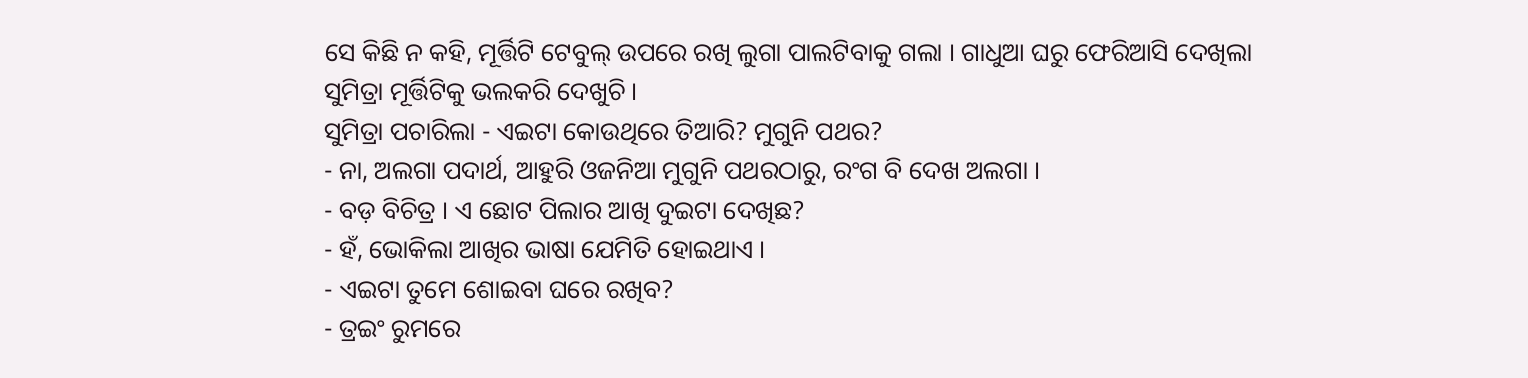ସେ କିଛି ନ କହି, ମୂର୍ତ୍ତିଟି ଟେବୁଲ୍ ଉପରେ ରଖି ଲୁଗା ପାଲଟିବାକୁ ଗଲା । ଗାଧୁଆ ଘରୁ ଫେରିଆସି ଦେଖିଲା ସୁମିତ୍ରା ମୂର୍ତ୍ତିଟିକୁ ଭଲକରି ଦେଖୁଚି ।
ସୁମିତ୍ରା ପଚାରିଲା - ଏଇଟା କୋଉଥିରେ ତିଆରି? ମୁଗୁନି ପଥର?
- ନା, ଅଲଗା ପଦାର୍ଥ, ଆହୁରି ଓଜନିଆ ମୁଗୁନି ପଥରଠାରୁ, ରଂଗ ବି ଦେଖ ଅଲଗା ।
- ବଡ଼ ବିଚିତ୍ର । ଏ ଛୋଟ ପିଲାର ଆଖି ଦୁଇଟା ଦେଖିଛ?
- ହଁ, ଭୋକିଲା ଆଖିର ଭାଷା ଯେମିତି ହୋଇଥାଏ ।
- ଏଇଟା ତୁମେ ଶୋଇବା ଘରେ ରଖିବ?
- ତ୍ରଇଂ ରୁମରେ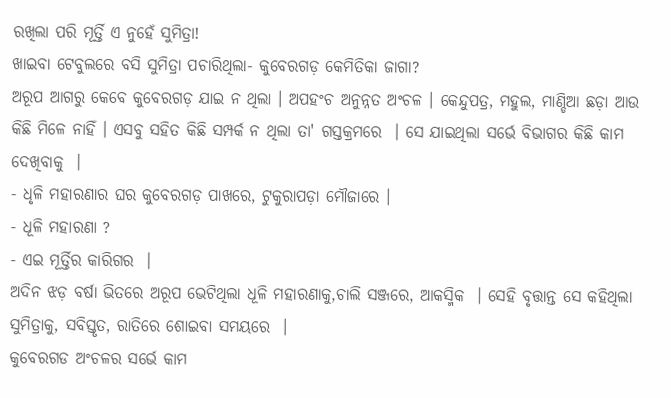ରଖିଲା ପରି ମୂର୍ତ୍ତି ଏ ନୁହେଁ ସୁମିତ୍ରା!
ଖାଇବା ଟେବୁଲରେ ବସି ସୁମିତ୍ରା ପଚାରିଥିଲା- କୁବେରଗଡ଼ କେମିତିକା ଜାଗା?
ଅରୂପ ଆଗରୁ କେବେ କୁବେରଗଡ଼ ଯାଇ ନ ଥିଲା । ଅପହଂଚ ଅନୁନ୍ନତ ଅଂଚଳ । କେନ୍ଦୁପତ୍ର, ମହୁଲ, ମାଣ୍ଡିଆ ଛଡ଼ା ଆଉ କିଛି ମିଳେ ନାହିଁ । ଏସବୁ ସହିତ କିଛି ସମ୍ପର୍କ ନ ଥିଲା ତା' ଗସ୍ତକ୍ରମରେ  । ସେ ଯାଇଥିଲା ସର୍ଭେ ବିଭାଗର କିଛି କାମ ଦେଖିବାକୁ  ।
- ଧୃଳି ମହାରଣାର ଘର କୁବେରଗଡ଼ ପାଖରେ, ଟୁକୁରାପଡ଼ା ମୌଜାରେ ।
- ଧୂଳି ମହାରଣା ?
- ଏଇ ମୂର୍ତ୍ତିର କାରିଗର  ।
ଅଦିନ ଝଡ଼ ବର୍ଷା ଭିତରେ ଅରୂପ ଭେଟିଥିଲା ଧୂଳି ମହାରଣାକୁ,ଚାଲି ସଞ୍ଜରେ, ଆକସ୍ମିକ  । ସେହି ବୃତ୍ତାନ୍ତ ସେ କହିଥିଲା ସୁମିତ୍ରାକୁ, ସବିସ୍ତୃତ, ରାତିରେ ଶୋଇବା ସମୟରେ  ।
କୁବେରଗଡ ଅଂଚଳର ସର୍ଭେ କାମ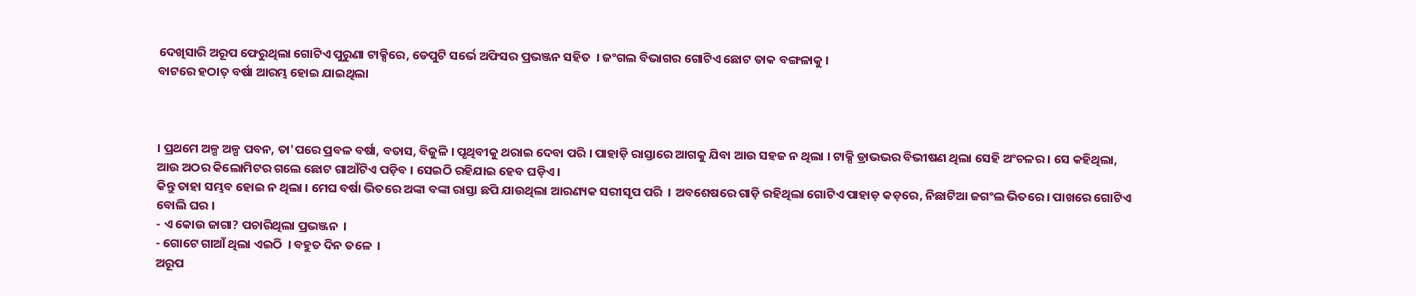ଦେଖିସାରି ଅରୂପ ଫେରୁଥିଲା ଗୋଟିଏ ପୁରୁଣା ଟାକ୍ସିରେ, ଡେପୁଟି ସର୍ଭେ ଅଫିସର ପ୍ରଭଞ୍ଜନ ସହିତ  । ଜଂଗଲ ବିଭାଗର ଗୋଟିଏ ଛୋଟ ତାକ ବଙ୍ଗଳାକୁ ।
ବାଟରେ ହଠାତ୍ ବର୍ଷା ଆରମ୍ଭ ହୋଇ ଯାଇଥିଲା



। ପ୍ରଥମେ ଅଳ୍ପ ଅଳ୍ପ ପବନ, ତା'ପରେ ପ୍ରବଳ ବର୍ଷା, ବତାସ, ବିଜୁଳି । ପୃଥିବୀକୁ ଥରାଇ ଦେବା ପରି । ପାହାଡ଼ି ରାସ୍ତାରେ ଆଗକୁ ଯିବା ଆଉ ସହଜ ନ ଥିଲା । ଟାକ୍ସି ଡ୍ରାଭଭର ବିଭୀଷଣ ଥିଲା ସେହି ଅଂଚଳର । ସେ କହିଥିଲା, ଆଉ ଅଠର କିଲୋମିଟର ଗଲେ ଛୋଟ ଗାଆଁଟିଏ ପଡ଼ିବ । ସେଇଠି ରହିଯାଇ ହେବ ଘଡ଼ିଏ ।
କିନ୍ତୁ ତାହା ସମ୍ଭବ ହୋଇ ନ ଥିଲା । ମେଘ ବର୍ଷା ଭିତରେ ଅଙ୍କା ବଙ୍କା ରାସ୍ତା ଛପି ଯାଉଥିଲା ଆରଣ୍ୟକ ସରୀସୃପ ପରି  । ଅବଶେଷରେ ଗାଡ଼ି ରହିଥିଲା ଗୋଟିଏ ପାହାଡ଼ କଡ଼ରେ, ନିଛାଟିଆ ଜଗଂଲ ଭିତରେ । ପାଖରେ ଗୋଟିଏ ବୋଲି ଘର ।
- ଏ କୋଉ ଜାଗା? ପଚାରିଥିଲା ପ୍ରଭଞ୍ଜନ  ।
- ଗୋଟେ ଗାଆଁ ଥିଲା ଏଇଠି  । ବହୁତ ଦିନ ତଳେ  ।
ଅରୂପ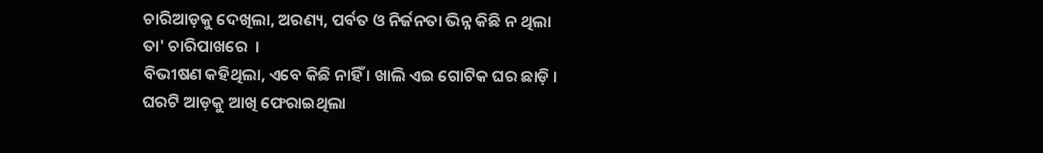ଚାରିଆଡ଼କୁ ଦେଖିଲା, ଅରଣ୍ୟ, ପର୍ବତ ଓ ନିର୍ଜନତା ଭିନ୍ନ କିଛି ନ ଥିଲା ତା' ଚାରିପାଖରେ  ।
ବିଭୀଷଣ କହିଥିଲା, ଏବେ କିଛି ନାହିଁ । ଖାଲି ଏଇ ଗୋଟିକ ଘର ଛାଡ଼ି ।
ଘରଟି ଆଡ଼କୁ ଆଖି ଫେରାଇଥିଲା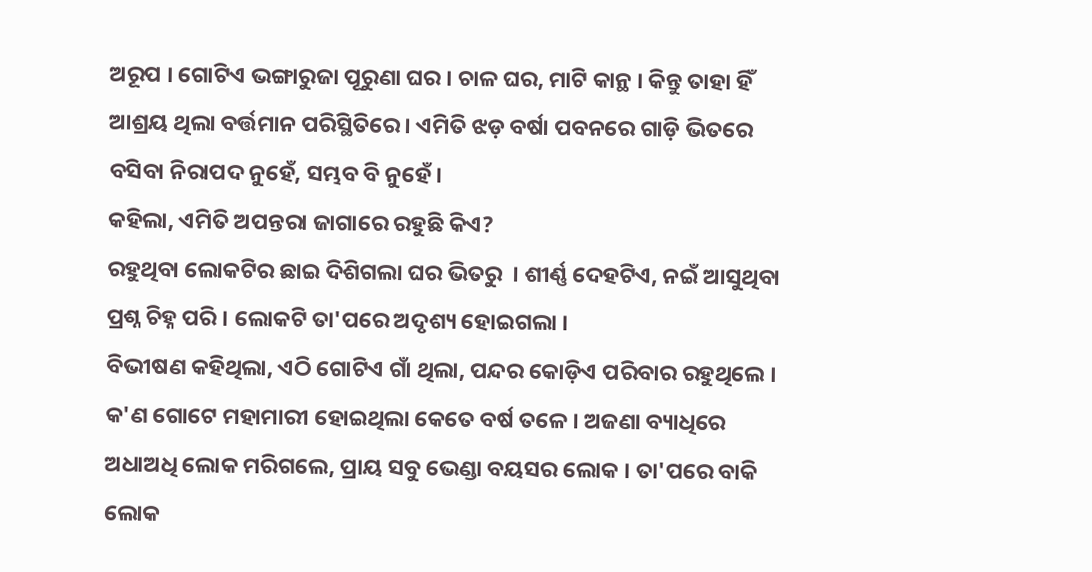ଅରୂପ । ଗୋଟିଏ ଭଙ୍ଗାରୁଜା ପୂରୁଣା ଘର । ଚାଳ ଘର, ମାଟି କାନ୍ଥ । କିନ୍ତୁ ତାହା ହିଁ ଆଶ୍ରୟ ଥିଲା ବର୍ତ୍ତମାନ ପରିସ୍ଥିତିରେ । ଏମିତି ଝଡ଼ ବର୍ଷା ପବନରେ ଗାଡ଼ି ଭିତରେ ବସିବା ନିରାପଦ ନୁହେଁ, ସମ୍ଭବ ବି ନୁହେଁ ।
କହିଲା, ଏମିତି ଅପନ୍ତରା ଜାଗାରେ ରହୁଛି କିଏ?
ରହୁଥିବା ଲୋକଟିର ଛାଇ ଦିଶିଗଲା ଘର ଭିତରୁ  । ଶୀର୍ଣ୍ଣ ଦେହଟିଏ, ନଇଁ ଆସୁଥିବା ପ୍ରଶ୍ନ ଚିହ୍ନ ପରି । ଲୋକଟି ତା'ପରେ ଅଦୃଶ୍ୟ ହୋଇଗଲା ।
ବିଭୀଷଣ କହିଥିଲା, ଏଠି ଗୋଟିଏ ଗାଁ ଥିଲା, ପନ୍ଦର କୋଡ଼ିଏ ପରିବାର ରହୁଥିଲେ । କ'ଣ ଗୋଟେ ମହାମାରୀ ହୋଇଥିଲା କେତେ ବର୍ଷ ତଳେ । ଅଜଣା ବ୍ୟାଧିରେ ଅଧାଅଧି ଲୋକ ମରିଗଲେ, ପ୍ରାୟ ସବୁ ଭେଣ୍ଡା ବୟସର ଲୋକ । ତା'ପରେ ବାକି ଲୋକ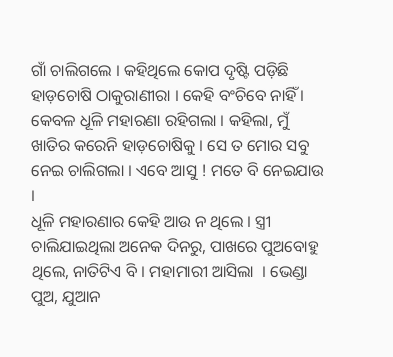ଗାଁ ଚାଲିଗଲେ । କହିଥିଲେ କୋପ ଦୃଷ୍ଟି ପଡ଼ିଛି ହାଡ଼ଚୋଷି ଠାକୁରାଣୀରା । କେହି ବଂଚିବେ ନାହିଁ । କେବଳ ଧୂଳି ମହାରଣା ରହିଗଲା । କହିଲା, ମୁଁ ଖାତିର କରେନି ହାଡ଼ଚୋଷିକୁ । ସେ ତ ମୋର ସବୁ ନେଇ ଚାଲିଗଲା । ଏବେ ଆସୁ ! ମତେ ବି ନେଇଯାଉ ।
ଧୂଳି ମହାରଣାର କେହି ଆଉ ନ ଥିଲେ । ସ୍ତ୍ରୀ ଚାଲିଯାଇଥିଲା ଅନେକ ଦିନରୁ, ପାଖରେ ପୁଅବୋହୁ ଥିଲେ, ନାତିଟିଏ ବି । ମହାମାରୀ ଆସିଲା  । ଭେଣ୍ଡା ପୁଅ, ଯୁଆନ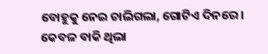ବୋହୁକୁ ନେଇ ଚାଲିଗଲା, ଗୋଟିଏ ଦିନରେ । କେବଳ ବାକି ଥିଲା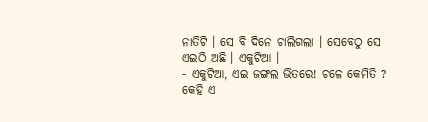ନାତିଟି । ସେ ବି ଦିନେ ଚାଲିଗଲା । ସେବେଠୁ ସେ ଏଇଠି ଅଛି । ଏକୁଟିଆ ।
- ଏକୁଟିଆ, ଏଇ ଜଙ୍ଗଲ ଭିତରେ! ଚଳେ କେମିତି ?
କେହି ଏ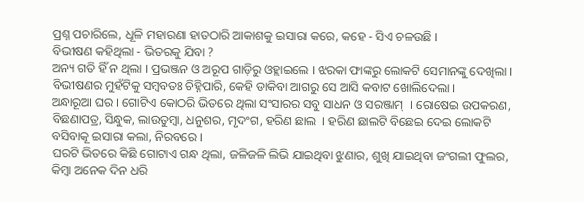ପ୍ରଶ୍ନ ପଚାରିଲେ, ଧୂଳି ମହାରଣା ହାତଠାରି ଆକାଶକୁ ଇସାରା କରେ, କହେ - ସିଏ ଚଳଉଛି ।
ବିଭୀଷଣ କହିଥିଲା - ଭିତରକୁ ଯିବା ?
ଅନ୍ୟ ଗତି ହିଁ ନ ଥିଲା । ପ୍ରଭଞ୍ଜନ ଓ ଅରୂପ ଗାଡ଼ିରୁ ଓହ୍ଲାଇଲେ । ଝରକା ଫାଙ୍କରୁ ଲୋକଟି ସେମାନଙ୍କୁ ଦେଖିଲା । ବିଭୀଷଣର ମୁହଁଟିକୁ ସମ୍ବବତଃ ଚିହ୍ନିପାରି, କେହି ଡାକିବା ଆଗରୁ ସେ ଆସି କବାଟ ଖୋଲିଦେଲା ।
ଅନ୍ଧାରୂଆ ଘର । ଗୋଟିଏ କୋଠରି ଭିତରେ ଥିଲା ସଂସାରର ସବୁ ସାଧନ ଓ ସରଞ୍ଜାମ୍  । ରୋଷେଇ ଉପକରଣ, ବିଛଣାପତ୍ର, ସିନ୍ଧୁକ, ଲାଉତୁମ୍ବା, ଧନୁଶର, ମୃଦଂଗ, ହରିଣ ଛାଲ  । ହରିଣ ଛାଲଟି ବିଛେଇ ଦେଇ ଲୋକଟି ବସିବାକୂ ଇସାରା କଲା, ନିରବରେ ।
ଘରଟି ଭିତରେ କିଛି ଗୋଟାଏ ଗନ୍ଧ ଥିଲା, ଜଳିଜଳି ଲିଭି ଯାଇଥିବା ଝୁଣାର, ଶୁଖି ଯାଇଥିବା ଜଂଗଲୀ ଫୁଲର, କିମ୍ବା ଅନେକ ଦିନ ଧରି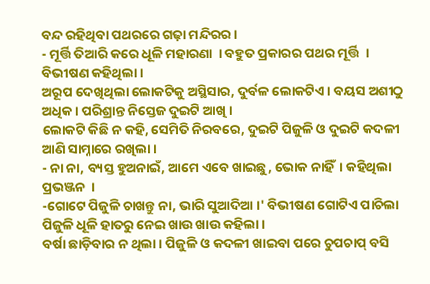ବନ୍ଦ ରହିଥିବା ପଥରରେ ଗଢ଼ା ମନ୍ଦିରର ।
- ମୂର୍ତ୍ତି ତିଆରି କରେ ଧୂଳି ମହାରଣା  । ବହୁତ ପ୍ରକାରର ପଥର ମୂର୍ତ୍ତି  । ବିଭୀଷଣ କହିଥିଲା ।
ଅରୂପ ଦେଖିଥିଲା ଲୋକଟିକୁ ଅସ୍ଥିସାର, ଦୁର୍ବଳ ଲୋକଟିଏ । ବୟସ ଅଶୀଠୁ ଅଧିକ । ପରିଶ୍ରାନ୍ତ ନିସ୍ତେଜ ଦୁଇଟି ଆଖି ।
ଲୋକଟି କିଛି ନ କହି, ସେମିତି ନିରବରେ, ଦୁଇଟି ପିଜୁଳି ଓ ଦୁଇଟି କଦଳୀ ଆଣି ସାମ୍ନାରେ ରଖିଲା ।
- ନା ନା, ବ୍ୟସ୍ତ ହୁଅନାଇଁ, ଆମେ ଏବେ ଖାଇଛୁ, ଭୋକ ନାହିଁ  । କହିଥିଲା ପ୍ରଭଞ୍ଜନ  ।
-ଗୋଟେ ପିଜୁଳି ଚାଖନ୍ତୁ ନା, ଭାରି ସୁଆଦିଆ ।' ବିଭୀଷଣ ଗୋଟିଏ ପାଚିଲା ପିଜୁଳି ଧୂଳି ହାତରୁ ନେଇ ଖାଉ ଖାଉ କହିଲା ।
ବର୍ଷା ଛାଡ଼ିବାର ନ ଥିଲା । ପିଜୁଳି ଓ କଦଳୀ ଖାଇବା ପରେ ଚୁପଚାପ୍ ବସି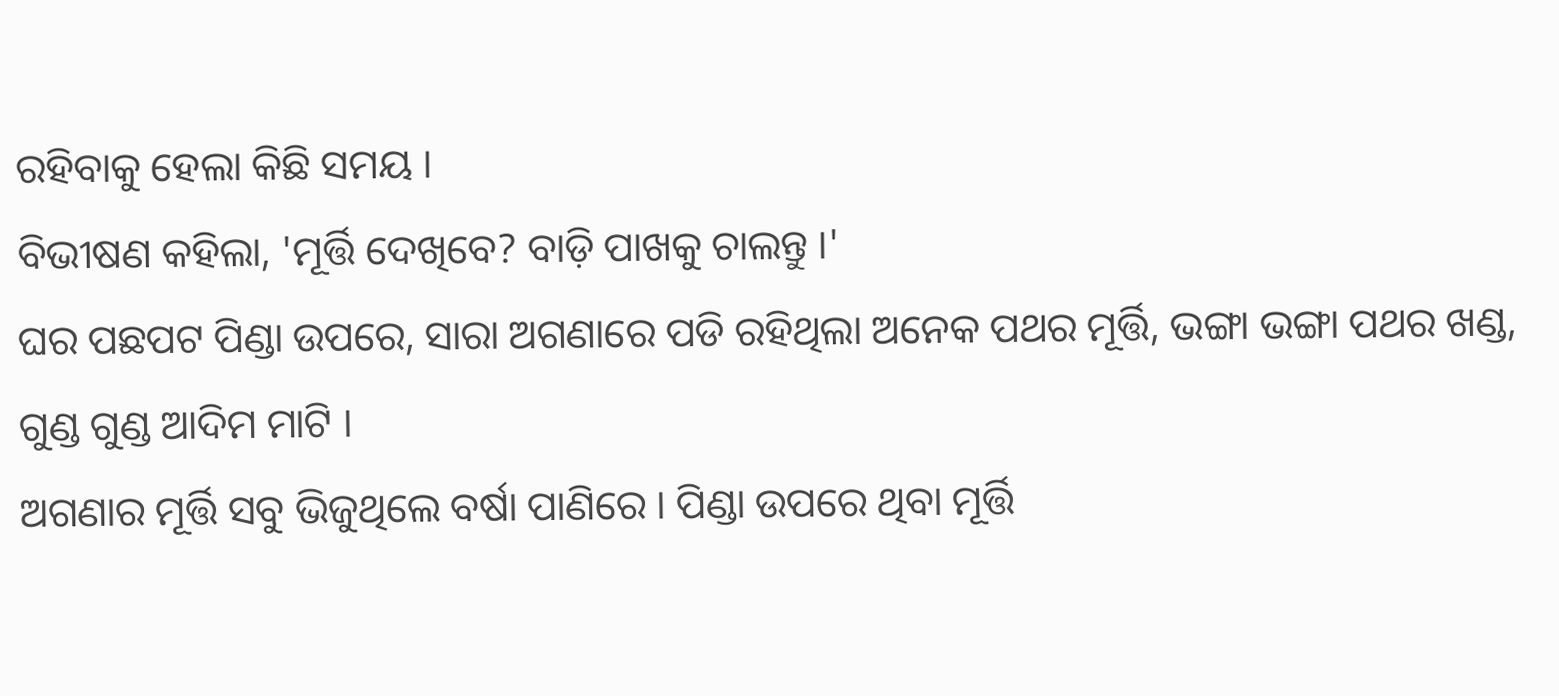ରହିବାକୁ ହେଲା କିଛି ସମୟ ।
ବିଭୀଷଣ କହିଲା, 'ମୂର୍ତ୍ତି ଦେଖିବେ? ବାଡ଼ି ପାଖକୁ ଚାଲନ୍ତୁ ।'
ଘର ପଛପଟ ପିଣ୍ଡା ଉପରେ, ସାରା ଅଗଣାରେ ପଡି ରହିଥିଲା ଅନେକ ପଥର ମୂର୍ତ୍ତି, ଭଙ୍ଗା ଭଙ୍ଗା ପଥର ଖଣ୍ଡ, ଗୁଣ୍ଡ ଗୁଣ୍ଡ ଆଦିମ ମାଟି ।
ଅଗଣାର ମୂର୍ତ୍ତି ସବୁ ଭିଜୁଥିଲେ ବର୍ଷା ପାଣିରେ । ପିଣ୍ଡା ଉପରେ ଥିବା ମୂର୍ତ୍ତି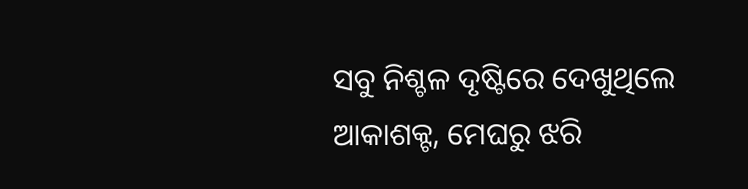ସବୁ ନିଶ୍ଚଳ ଦୃଷ୍ଟିରେ ଦେଖୁଥିଲେ ଆକାଶକ୍ଟ, ମେଘରୁ ଝରି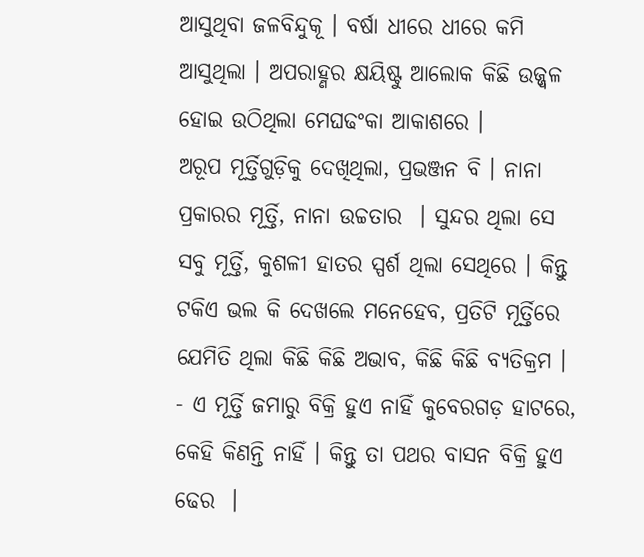ଆସୁଥିବା ଜଳବିନ୍ଦୁକୂ । ବର୍ଷା ଧୀରେ ଧୀରେ କମି ଆସୁଥିଲା । ଅପରାହ୍ଣର କ୍ଷୟିଷ୍ଟୁ ଆଲୋକ କିଛି ଉଜ୍ଜ୍ୱଳ ହୋଇ ଉଠିଥିଲା ମେଘଢଂକା ଆକାଶରେ ।
ଅରୂପ ମୂର୍ତ୍ତିଗୁଡ଼ିକୁ ଦେଖିଥିଲା, ପ୍ରଭଞ୍ଜନ ବି । ନାନା ପ୍ରକାରର ମୂର୍ତ୍ତି, ନାନା ଉଚ୍ଚତାର  । ସୁନ୍ଦର ଥିଲା ସେ ସବୁ ମୂର୍ତ୍ତି, କୁଶଳୀ ହାତର ସ୍ପର୍ଶ ଥିଲା ସେଥିରେ । କିନ୍ତୁ ଟକିଏ ଭଲ କି ଦେଖଲେ ମନେହେବ, ପ୍ରତିଟି ମୂର୍ତ୍ତିରେ ଯେମିତି ଥିଲା କିଛି କିଛି ଅଭାବ, କିଛି କିଛି ବ୍ୟତିକ୍ରମ ।
- ଏ ମୂର୍ତ୍ତି ଜମାରୁ ବିକ୍ରି ହୁଏ ନାହିଁ କୁବେରଗଡ଼ ହାଟରେ, କେହି କିଣନ୍ତି ନାହିଁ । କିନ୍ତୁ ତା ପଥର ବାସନ ବିକ୍ରି ହୁଏ ଢେର  ।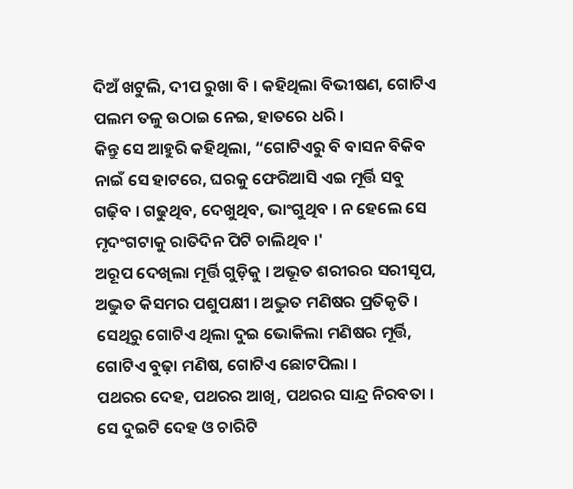ଦିଅଁ ଖଟୁଲି, ଦୀପ ରୁଖା ବି । କହିଥିଲା ବିଭୀଷଣ, ଗୋଟିଏ ପଲମ ତଳୁ ଉଠାଇ ନେଇ, ହାତରେ ଧରି ।
କିନ୍ତୁ ସେ ଆହୁରି କହିଥିଲା, “ଗୋଟିଏରୁ ବି ବାସନ ବିକିବ ନାଇଁ ସେ ହାଟରେ, ଘରକୁ ଫେରିଆସି ଏଇ ମୂର୍ତ୍ତି ସବୁ ଗଢ଼ିବ । ଗଢୁଥିବ, ଦେଖୁଥିବ, ଭାଂଗୁଥିବ । ନ ହେଲେ ସେ ମୃଦଂଗଟାକୁ ରାତିଦିନ ପିଟି ଚାଲିଥିବ ।'
ଅରୂପ ଦେଖିଲା ମୂର୍ତ୍ତି ଗୁଡ଼ିକୁ । ଅଭୂତ ଶରୀରର ସରୀସୃପ, ଅଦ୍ଭୁତ କିସମର ପଶୁପକ୍ଷୀ । ଅଦ୍ଭୁତ ମଣିଷର ପ୍ରତିକୃତି । ସେଥିରୁ ଗୋଟିଏ ଥିଲା ଦୁଇ ଭୋକିଲା ମଣିଷର ମୂର୍ତ୍ତି, ଗୋଟିଏ ବୁଢ଼ା ମଣିଷ, ଗୋଟିଏ ଛୋଟପିଲା ।
ପଥରର ଦେହ, ପଥରର ଆଖି, ପଥରର ସାନ୍ଦ୍ର ନିରବତା । ସେ ଦୁଇଟି ଦେହ ଓ ଚାରିଟି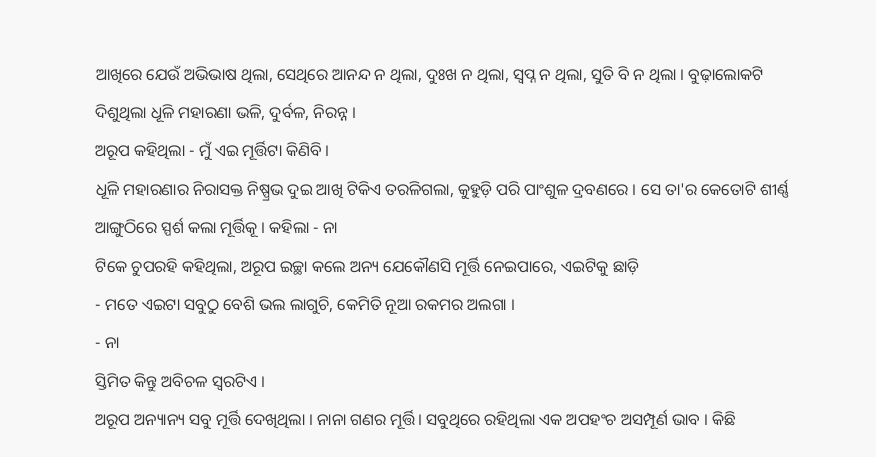ଆଖିରେ ଯେଉଁ ଅଭିଭାଷ ଥିଲା, ସେଥିରେ ଆନନ୍ଦ ନ ଥିଲା, ଦୁଃଖ ନ ଥିଲା, ସ୍ୱପ୍ନ ନ ଥିଲା, ସୁତି ବି ନ ଥିଲା । ବୁଢ଼ାଲୋକଟି ଦିଶୁଥିଲା ଧୂଳି ମହାରଣା ଭଳି, ଦୁର୍ବଳ, ନିରନ୍ନ ।
ଅରୂପ କହିଥିଲା - ମୁଁ ଏଇ ମୂର୍ତ୍ତିଟା କିଣିବି ।
ଧୂଳି ମହାରଣାର ନିରାସକ୍ତ ନିଷ୍ପ୍ରଭ ଦୁଇ ଆଖି ଟିକିଏ ତରଳିଗଲା, କୁହୁଡ଼ି ପରି ପାଂଶୁଳ ଦ୍ରବଣରେ । ସେ ତା'ର କେତୋଟି ଶୀର୍ଣ୍ଣ ଆଙ୍ଗୁଠିରେ ସ୍ପର୍ଶ କଲା ମୂର୍ତ୍ତିକୂ । କହିଲା - ନା
ଟିକେ ଚୁପରହି କହିଥିଲା, ଅରୂପ ଇଚ୍ଛା କଲେ ଅନ୍ୟ ଯେକୌଣସି ମୂର୍ତ୍ତି ନେଇପାରେ, ଏଇଟିକୁ ଛାଡ଼ି
- ମତେ ଏଇଟା ସବୁଠୁ ବେଶି ଭଲ ଲାଗୁଚି, କେମିତି ନୂଆ ରକମର ଅଲଗା ।
- ନା
ସ୍ତିମିତ କିନ୍ତୁ ଅବିଚଳ ସ୍ୱରଟିଏ ।
ଅରୂପ ଅନ୍ୟାନ୍ୟ ସବୁ ମୂର୍ତ୍ତି ଦେଖିଥିଲା । ନାନା ଗଣର ମୂର୍ତ୍ତି। ସବୁଥିରେ ରହିଥିଲା ଏକ ଅପହଂଚ ଅସମ୍ପୂର୍ଣ ଭାବ । କିଛି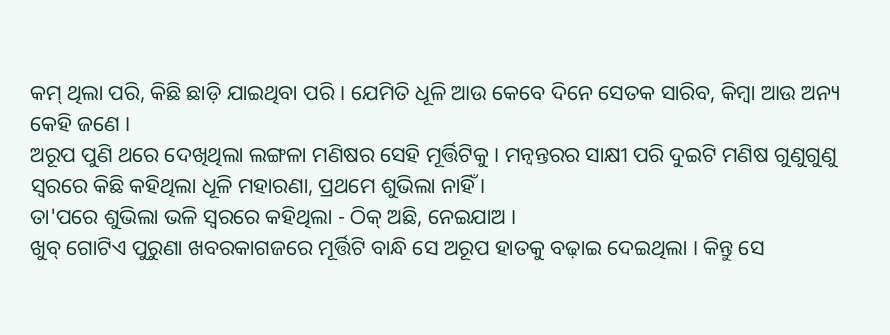କମ୍ ଥିଲା ପରି, କିଛି ଛାଡ଼ି ଯାଇଥିବା ପରି । ଯେମିତି ଧୂଳି ଆଉ କେବେ ଦିନେ ସେତକ ସାରିବ, କିମ୍ବା ଆଉ ଅନ୍ୟ କେହି ଜଣେ ।
ଅରୂପ ପୁଣି ଥରେ ଦେଖିଥିଲା ଲଙ୍ଗଳା ମଣିଷର ସେହି ମୂର୍ତ୍ତିଟିକୁ । ମନ୍ୱନ୍ତରର ସାକ୍ଷୀ ପରି ଦୁଇଟି ମଣିଷ ଗୁଣୁଗୁଣୁ ସ୍ୱରରେ କିଛି କହିଥିଲା ଧୂଳି ମହାରଣା, ପ୍ରଥମେ ଶୁଭିଲା ନାହିଁ ।
ତା'ପରେ ଶୁଭିଲା ଭଳି ସ୍ୱରରେ କହିଥିଲା - ଠିକ୍ ଅଛି, ନେଇଯାଅ ।
ଖୁବ୍ ଗୋଟିଏ ପୁରୁଣା ଖବରକାଗଜରେ ମୂର୍ତ୍ତିଟି ବାନ୍ଧି ସେ ଅରୂପ ହାତକୁ ବଢ଼ାଇ ଦେଇଥିଲା । କିନ୍ତୁ ସେ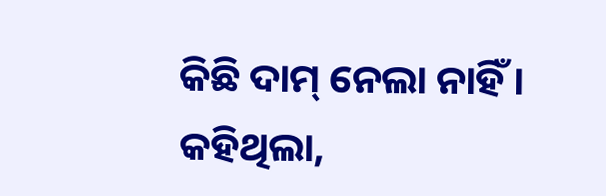କିଛି ଦାମ୍ ନେଲା ନାହିଁ । କହିଥିଲା,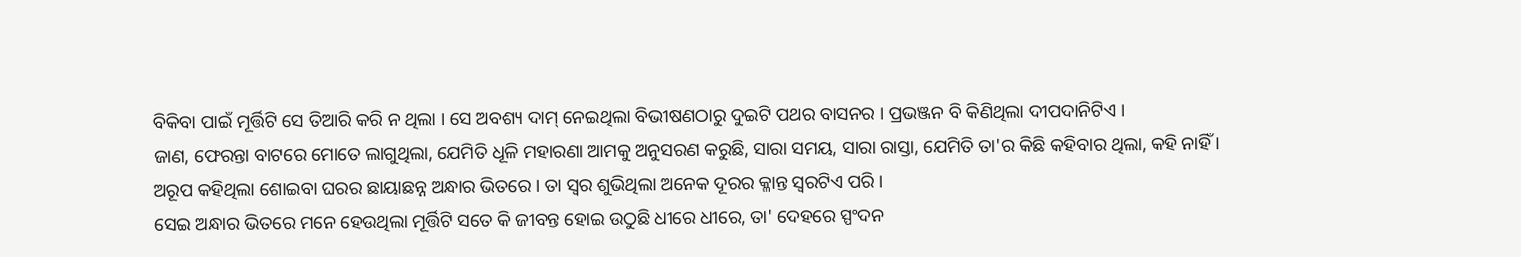ବିକିବା ପାଇଁ ମୂର୍ତ୍ତିଟି ସେ ତିଆରି କରି ନ ଥିଲା । ସେ ଅବଶ୍ୟ ଦାମ୍ ନେଇଥିଲା ବିଭୀଷଣଠାରୁ ଦୁଇଟି ପଥର ବାସନର । ପ୍ରଭଞ୍ଜନ ବି କିଣିଥିଲା ଦୀପଦାନିଟିଏ ।
ଜାଣ, ଫେରନ୍ତା ବାଟରେ ମୋତେ ଲାଗୁଥିଲା, ଯେମିତି ଧୂଳି ମହାରଣା ଆମକୁ ଅନୁସରଣ କରୁଛି, ସାରା ସମୟ, ସାରା ରାସ୍ତା, ଯେମିତି ତା'ର କିଛି କହିବାର ଥିଲା, କହି ନାହିଁ ।
ଅରୂପ କହିଥିଲା ଶୋଇବା ଘରର ଛାୟାଛନ୍ନ ଅନ୍ଧାର ଭିତରେ । ତା ସ୍ୱର ଶୁଭିଥିଲା ଅନେକ ଦୂରର କ୍ଳାନ୍ତ ସ୍ୱରଟିଏ ପରି ।
ସେଇ ଅନ୍ଧାର ଭିତରେ ମନେ ହେଉଥିଲା ମୂର୍ତ୍ତିଟି ସତେ କି ଜୀବନ୍ତ ହୋଇ ଉଠୁଛି ଧୀରେ ଧୀରେ, ତା' ଦେହରେ ସ୍ପଂଦନ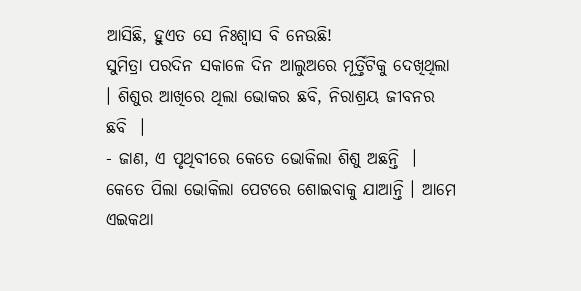ଆସିଛି, ହୁଏତ ସେ ନିଃଶ୍ୱାସ ବି ନେଉଛି!
ସୁମିତ୍ରା ପରଦିନ ସକାଳେ ଦିନ ଆଲୁଅରେ ମୂର୍ତ୍ତିଟିକୁ ଦେଖିଥିଲା । ଶିଶୁର ଆଖିରେ ଥିଲା ଭୋକର ଛବି, ନିରାଶ୍ରୟ ଜୀବନର ଛବି  ।
- ଜାଣ, ଏ ପୃଥିବୀରେ କେତେ ଭୋକିଲା ଶିଶୁ ଅଛନ୍ତି  । କେତେ ପିଲା ଭୋକିଲା ପେଟରେ ଶୋଇବାକୁ ଯାଆନ୍ତି । ଆମେ ଏଇକଥା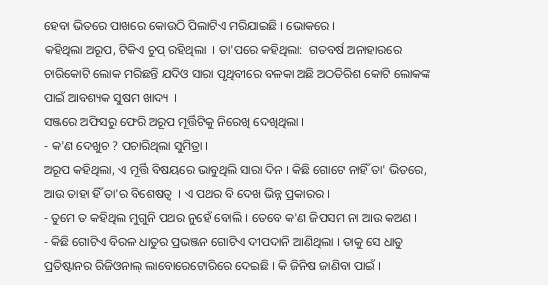ହେବା ଭିତରେ ପାଖରେ କୋଉଠି ପିଲାଟିଏ ମରିଯାଇଛି । ଭୋକରେ ।
କହିଥିଲା ଅରୂପ, ଟିକିଏ ଚୁପ୍ ରହିଥିଲା  । ତା'ପରେ କହିଥିଲା:  ଗତବର୍ଷ ଅନାହାରରେ ଚାରିକୋଟି ଲୋକ ମରିଛନ୍ତି ଯଦିଓ ସାରା ପୃଥିବୀରେ ବଳକା ଅଛି ଅଠତିରିଶ କୋଟି ଲୋକଙ୍କ ପାଇଁ ଆବଶ୍ୟକ ସୁଷମ ଖାଦ୍ୟ  ।
ସଞ୍ଜରେ ଅଫିସରୁ ଫେରି ଅରୂପ ମୂର୍ତ୍ତିଟିକୁ ନିରେଖି ଦେଖିଥିଲା ।
- କ'ଣ ଦେଖୁଚ ? ପଚାରିଥିଲା ସୁମିତ୍ରା ।
ଅରୂପ କହିଥିଲା, ଏ ମୂର୍ତ୍ତି ବିଷୟରେ ଭାବୁଥିଲି ସାରା ଦିନ । କିଛି ଗୋଟେ ନାହିଁ ତା' ଭିତରେ, ଆଉ ତାହା ହିଁ ତା'ର ବିଶେଷତ୍ୱ  । ଏ ପଥର ବି ଦେଖ ଭିନ୍ନ ପ୍ରକାରର ।
- ତୁମେ ତ କହିଥିଲ ମୁଗୁନି ପଥର ନୁହେଁ ବୋଲି । ତେବେ କ'ଣ ଜିପସମ ନା ଆଉ କଅଣ ।
- କିଛି ଗୋଟିଏ ବିରଳ ଧାତୁର ପ୍ରଭଞ୍ଜନ ଗୋଟିଏ ଦୀପଦାନି ଆଣିଥିଲା । ତାକୁ ସେ ଧାତୁ ପ୍ରତିଷ୍ଟାନର ରିଜିଓନାଲ୍ ଲାବୋରେଟୋରିରେ ଦେଇଛି । କି ଜିନିଷ ଜାଣିବା ପାଇଁ ।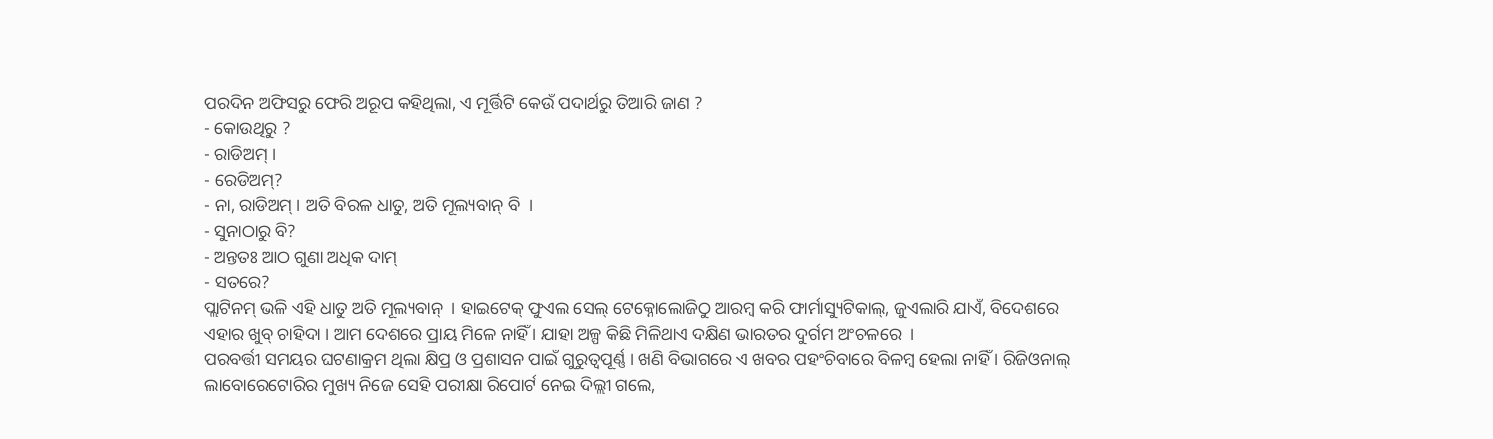ପରଦିନ ଅଫିସରୁ ଫେରି ଅରୂପ କହିଥିଲା, ଏ ମୂର୍ତ୍ତିଟି କେଉଁ ପଦାର୍ଥରୁ ତିଆରି ଜାଣ ?
- କୋଉଥିରୁ ?
- ରାଡିଅମ୍ ।
- ରେଡିଅମ୍?
- ନା, ରାଡିଅମ୍ । ଅତି ବିରଳ ଧାତୁ, ଅତି ମୂଲ୍ୟବାନ୍ ବି  ।
- ସୁନାଠାରୁ ବି?
- ଅନ୍ତତଃ ଆଠ ଗୁଣା ଅଧିକ ଦାମ୍
- ସତରେ?
ପ୍ଲାଟିନମ୍ ଭଳି ଏହି ଧାତୁ ଅତି ମୂଲ୍ୟବାନ୍  । ହାଇଟେକ୍ ଫୁଏଲ ସେଲ୍ ଟେକ୍ନୋଲୋଜିଠୁ ଆରମ୍ବ କରି ଫାର୍ମାସ୍ୟୁଟିକାଲ୍, ଜୁଏଲାରି ଯାଏଁ, ବିଦେଶରେ ଏହାର ଖୁବ୍ ଚାହିଦା । ଆମ ଦେଶରେ ପ୍ରାୟ ମିଳେ ନାହିଁ । ଯାହା ଅଳ୍ପ କିଛି ମିଳିଥାଏ ଦକ୍ଷିଣ ଭାରତର ଦୁର୍ଗମ ଅଂଚଳରେ  ।
ପରବର୍ତ୍ତୀ ସମୟର ଘଟଣାକ୍ରମ ଥିଲା କ୍ଷିପ୍ର ଓ ପ୍ରଶାସନ ପାଇଁ ଗୁରୁତ୍ୱପୂର୍ଣ୍ଣ । ଖଣି ବିଭାଗରେ ଏ ଖବର ପହଂଚିବାରେ ବିଳମ୍ବ ହେଲା ନାହିଁ । ରିଜିଓନାଲ୍ ଲାବୋରେଟୋରିର ମୁଖ୍ୟ ନିଜେ ସେହି ପରୀକ୍ଷା ରିପୋର୍ଟ ନେଇ ଦିଲ୍ଲୀ ଗଲେ,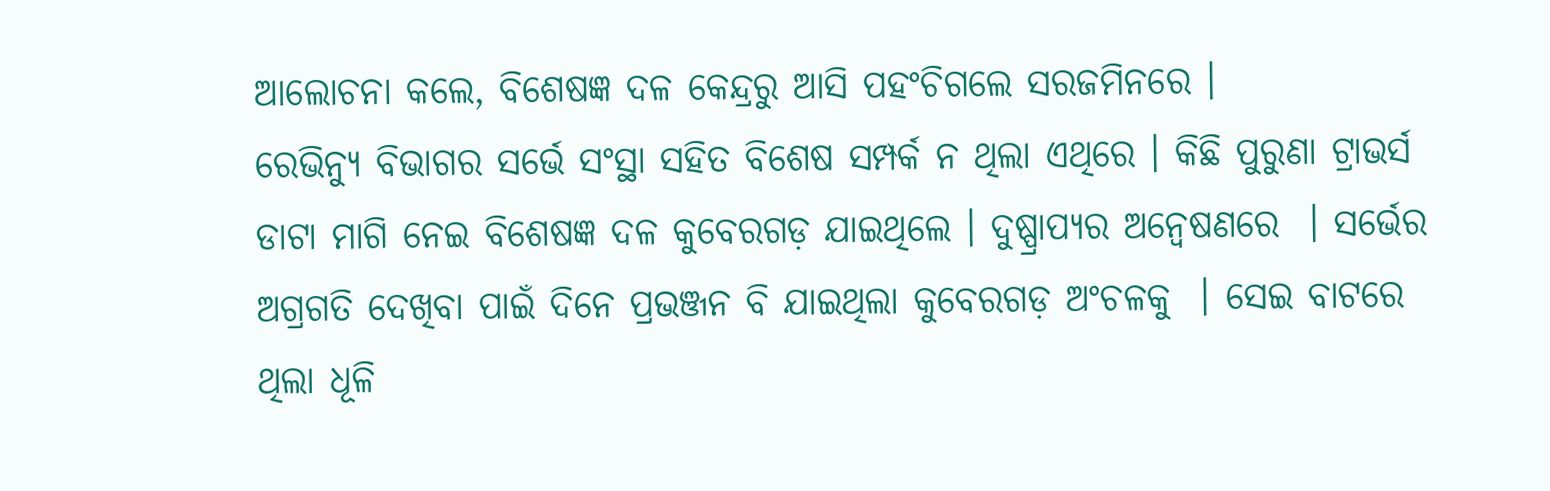ଆଲୋଚନା କଲେ, ବିଶେଷଜ୍ଞ ଦଳ କେନ୍ଦ୍ରରୁ ଆସି ପହଂଚିଗଲେ ସରଜମିନରେ ।
ରେଭିନ୍ୟୁ ବିଭାଗର ସର୍ଭେ ସଂସ୍ଥା ସହିତ ବିଶେଷ ସମ୍ପର୍କ ନ ଥିଲା ଏଥିରେ । କିଛି ପୁରୁଣା ଟ୍ରାଭର୍ସ ଡାଟା ମାଗି ନେଇ ବିଶେଷଜ୍ଞ ଦଳ କୁବେରଗଡ଼ ଯାଇଥିଲେ । ଦୁଷ୍ପ୍ରାପ୍ୟର ଅନ୍ୱେଷଣରେ  । ସର୍ଭେର ଅଗ୍ରଗତି ଦେଖିବା ପାଇଁ ଦିନେ ପ୍ରଭଞ୍ଜନ ବି ଯାଇଥିଲା କୁବେରଗଡ଼ ଅଂଚଳକୁ  । ସେଇ ବାଟରେ ଥିଲା ଧୂଳି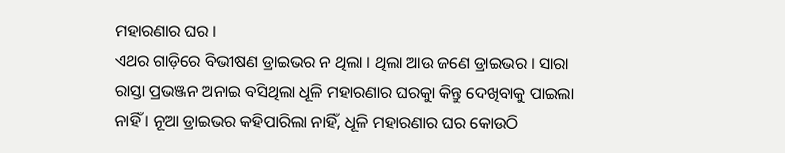ମହାରଣାର ଘର ।
ଏଥର ଗାଡ଼ିରେ ବିଭୀଷଣ ଡ୍ରାଇଭର ନ ଥିଲା । ଥିଲା ଆଉ ଜଣେ ଡ୍ରାଇଭର । ସାରା ରାସ୍ତା ପ୍ରଭଞ୍ଜନ ଅନାଇ ବସିଥିଲା ଧୂଳି ମହାରଣାର ଘରକୁା କିନ୍ତୁ ଦେଖିବାକୁ ପାଇଲା ନାହିଁ । ନୂଆ ଡ୍ରାଇଭର କହିପାରିଲା ନାହିଁ, ଧୂଳି ମହାରଣାର ଘର କୋଉଠି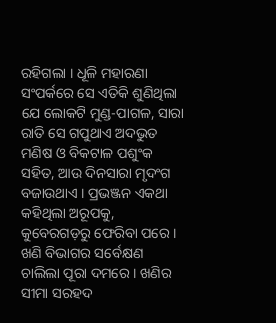ରହିଗଲା । ଧୂଳି ମହାରଣା ସଂପର୍କରେ ସେ ଏତିକି ଶୁଣିଥିଲା ଯେ ଲୋକଟି ମୁଣ୍ଡ-ପାଗଳ, ସାରା ରାତି ସେ ଗପୁଥାଏ ଅଦଭୁତ ମଣିଷ ଓ ବିକଟାଳ ପଶୁଂକ ସହିତ, ଆଉ ଦିନସାରା ମୃଦଂଗ ବଜାଉଥାଏ । ପ୍ରଭଞ୍ଜନ ଏକଥା କହିଥିଲା ଅରୂପକୁ, କୁବେରଗଡ଼ରୁ ଫେରିବା ପରେ ।
ଖଣି ବିଭାଗର ସର୍ବେକ୍ଷଣ ଚାଲିଲା ପୂରା ଦମରେ । ଖଣିର ସୀମା ସରହଦ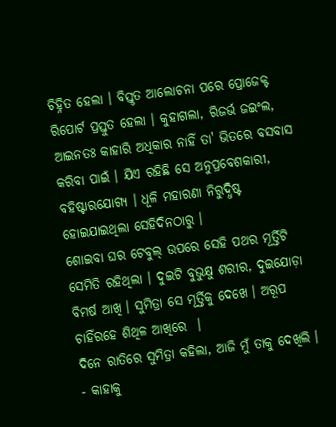ଚିହ୍ନିତ ହେଲା । ବିସ୍ତୃତ ଆଲୋଚନା ପରେ ପ୍ରୋଜେକ୍ଟ ରିପୋର୍ଟ ପ୍ରସ୍ତୁତ ହେଲା । କୁହାଗଲା, ରିଜର୍ଭ ଜଇଂଲ, ଆଇନତଃ କାହାରି ଅଧିକାର ନାହିଁ ତା' ଭିତରେ ବସବାସ କରିବା ପାଇଁ । ଯିଏ ରହିଛି ସେ ଅନୁପ୍ରବେଶକାରୀ, ବହିଷ୍ଟାରଯୋଗ୍ୟ । ଧୂଳି ମହାରଣା ନିରୁଦ୍ଧିଷ୍ଟ ହୋଇଯାଇଥିଲା ସେହିଦିନଠାରୁ ।
ଶୋଇବା ଘର ଟେବୁଲ୍ ଉପରେ ସେହି ପଥର ମୂର୍ତ୍ତିଟି ସେମିତି ରହିଥିଲା । ଦୁଇଟି ବୁଭୁକ୍ଷୁ ଶରୀର, ଦୁଇଯୋଡ଼ା ବିମର୍ଷ ଆଖି । ସୁମିତ୍ରା ସେ ମୂର୍ତ୍ତିକୁ ଦେଖେ । ଅରୂପ ଚାହିଁରହେ ଶିଥିଳ ଆଖିରେ  ।
ଦିନେ ରାତିରେ ସୁମିତ୍ରା କହିଲା, ଆଜି ମୁଁ ତାକୁ ଦେଖିଲି ।
- କାହାକୁ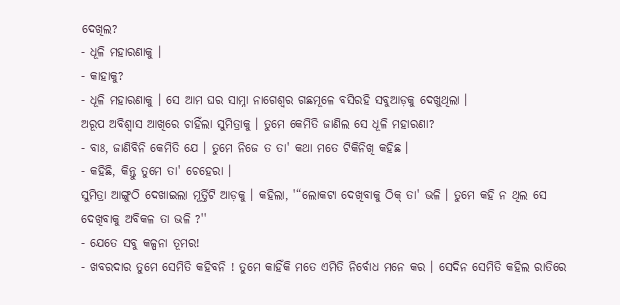ଦେଖିଲ?
- ଧୂଳି ମହାରଣାକୁ ।
- କାହାକୁ?
- ଧୂଳି ମହାରଣାକୁ । ସେ ଆମ ଘର ସାମ୍ନା ନାଗେଶ୍ୱର ଗଛମୂଳେ ବସିରହି ସବୁଆଡ଼କୁ ଦେଖୁଥିଲା ।
ଅରୂପ ଅବିଶ୍ୱାସ ଆଖିରେ ଚାହିଁଲା ସୁମିତ୍ରାକୁ । ତୁମେ କେମିତି ଜାଣିଲ ସେ ଧୂଳି ମହାରଣା?
- ବାଃ, ଜାଣିବିନି କେମିତି ଯେ । ତୁମେ ନିଜେ ତ ତା' କଥା ମତେ ଟିକିନିଖି କହିଛ ।
- କହିଛି, କିନ୍ତୁ ତୁମେ ତା' ଚେହେରା ।
ସୁମିତ୍ରା ଆଙ୍ଗୁଠି ଦେଖାଇଲା ମୂର୍ତ୍ତିଟି ଆଡ଼କୁ । କହିଲା, '“ଲୋକଟା ଦେଖିବାକୁ ଠିକ୍ ତା' ଭଳି । ତୁମେ କହି ନ ଥିଲ ସେ ଦେଖିବାକୁ ଅବିକଳ ତା ଭଳି ?''
- ଯେତେ ସବୁ କଳ୍ପନା ତୂମର!
- ଖବରଦାର ତୁମେ ସେମିତି କହିବନି ! ତୁମେ କାହିଁକି ମତେ ଏମିତି ନିର୍ବୋଧ ମନେ କର । ସେଦିନ ସେମିତି କହିଲ ରାତିରେ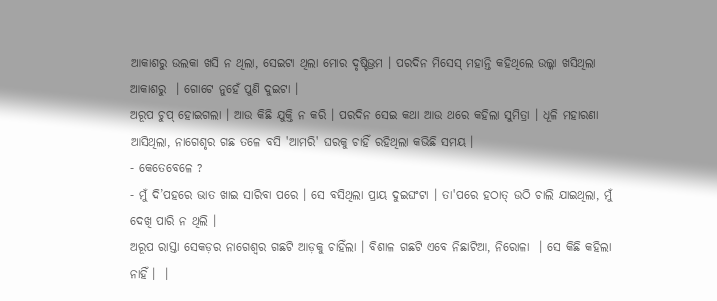ଆକାଶରୁ ଉଲକା ଖସି ନ ଥିଲା, ସେଇଟା ଥିଲା ମୋର ଦୃଷ୍ଟିଭ୍ରମ । ପରଦିନ ମିସେସ୍ ମହାନ୍ତି କହିଥିଲେ ଉଲ୍କା ଖସିଥିଲା ଆକାଶରୁ  । ଗୋଟେ ନୁହେଁ ପୁଣି ଦୁଇଟା ।
ଅରୂପ ଚୁପ୍ ହୋଇଗଲା । ଆଉ କିଛି ଯୁକ୍ତି ନ କରି । ପରଦିନ ସେଇ କଥା ଆଉ ଥରେ କହିଲା ସୁମିତ୍ରା । ଧୂଳି ମହାରଣା
ଆସିଥିଲା, ନାଗେଶୃର ଗଛ ତଳେ ବସି 'ଆମରି' ଘରକୁ ଚାହିଁ ରହିଥିଲା କଭିଛି ସମୟ ।
- କେତେବେଳେ ?
- ମୁଁ ଦି’ପହରେ ଭାତ ଖାଇ ସାରିବା ପରେ । ସେ ବସିଥିଲା ପ୍ରାୟ ଦୁଇଘଂଟା । ତା'ପରେ ହଠାତ୍ ଉଠି ଚାଲି ଯାଇଥିଲା, ମୁଁ ଦେଖି ପାରି ନ ଥିଲି ।
ଅରୂପ ରାସ୍ତା ସେକଡ଼ର ନାଗେଶ୍ୱର ଗଛଟି ଆଡ଼କୁ ଚାହିଁଲା । ବିଶାଳ ଗଛଟି ଏବେ ନିଛାଟିଆ, ନିରୋଳା  । ସେ କିଛି କହିଲା ନାହିଁ ।  ।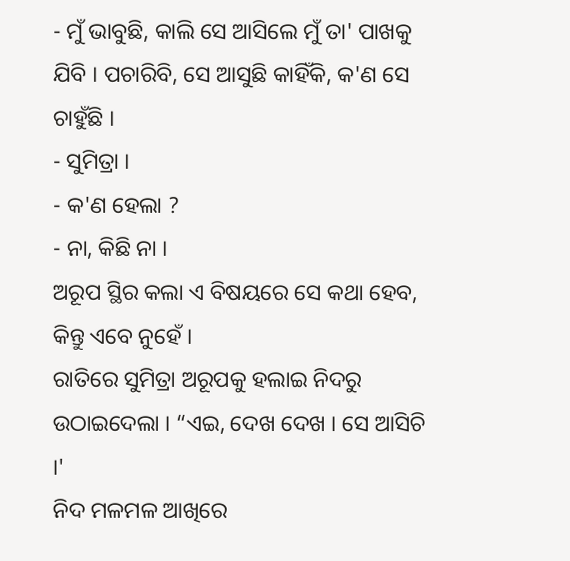- ମୁଁ ଭାବୁଛି, କାଲି ସେ ଆସିଲେ ମୁଁ ତା' ପାଖକୁ ଯିବି । ପଚାରିବି, ସେ ଆସୁଛି କାହିଁକି, କ'ଣ ସେ ଚାହୁଁଛି ।
- ସୁମିତ୍ରା ।
- କ'ଣ ହେଲା ?
- ନା, କିଛି ନା ।
ଅରୂପ ସ୍ଥିର କଲା ଏ ବିଷୟରେ ସେ କଥା ହେବ, କିନ୍ତୁ ଏବେ ନୁହେଁ ।
ରାତିରେ ସୁମିତ୍ରା ଅରୂପକୁ ହଲାଇ ନିଦରୁ ଉଠାଇଦେଲା । “ଏଇ, ଦେଖ ଦେଖ । ସେ ଆସିଚି ।'
ନିଦ ମଳମଳ ଆଖିରେ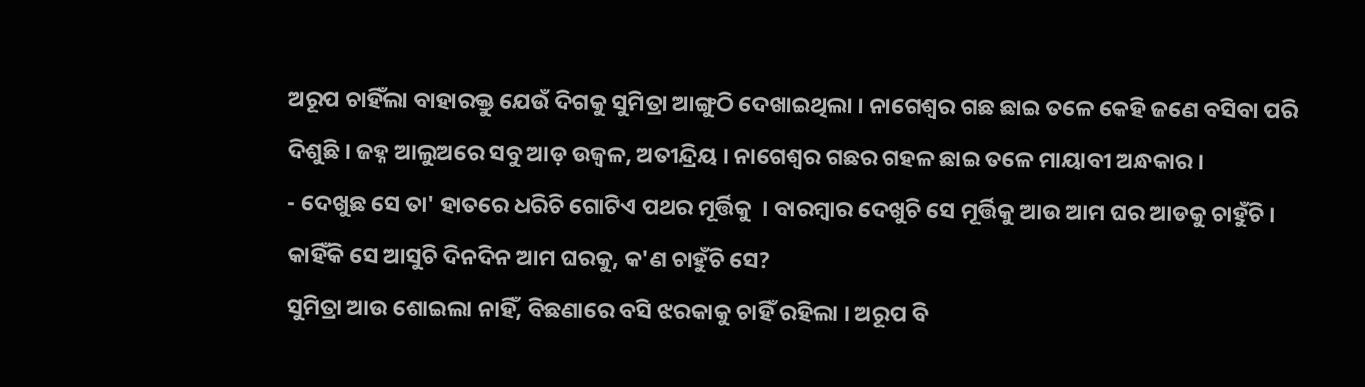ଅରୂପ ଚାହିଁଲା ବାହାରକ୍ତୁ ଯେଉଁ ଦିଗକୁ ସୁମିତ୍ରା ଆଙ୍ଗୁଠି ଦେଖାଇଥିଲା । ନାଗେଶ୍ୱର ଗଛ ଛାଇ ତଳେ କେହି ଜଣେ ବସିବା ପରି ଦିଶୁଛି । ଜହ୍ନ ଆଲୁଅରେ ସବୁ ଆଡ଼ ଉଜ୍ୱଳ, ଅତୀନ୍ଦ୍ରିୟ । ନାଗେଶ୍ୱର ଗଛର ଗହଳ ଛାଇ ତଳେ ମାୟାବୀ ଅନ୍ଧକାର ।
- ଦେଖୁଛ ସେ ତା' ହାତରେ ଧରିଚି ଗୋଟିଏ ପଥର ମୂର୍ତ୍ତିକୁ  । ବାରମ୍ବାର ଦେଖୁଚି ସେ ମୂର୍ତ୍ତିକୁ ଆଉ ଆମ ଘର ଆଡକୁ ଚାହୁଁଚି । କାହିଁକି ସେ ଆସୁଚି ଦିନଦିନ ଆମ ଘରକୁ, କ'ଣ ଚାହୁଁଚି ସେ?
ସୁମିତ୍ରା ଆଉ ଶୋଇଲା ନାହିଁ, ବିଛଣାରେ ବସି ଝରକାକୁ ଚାହିଁ ରହିଲା । ଅରୂପ ବି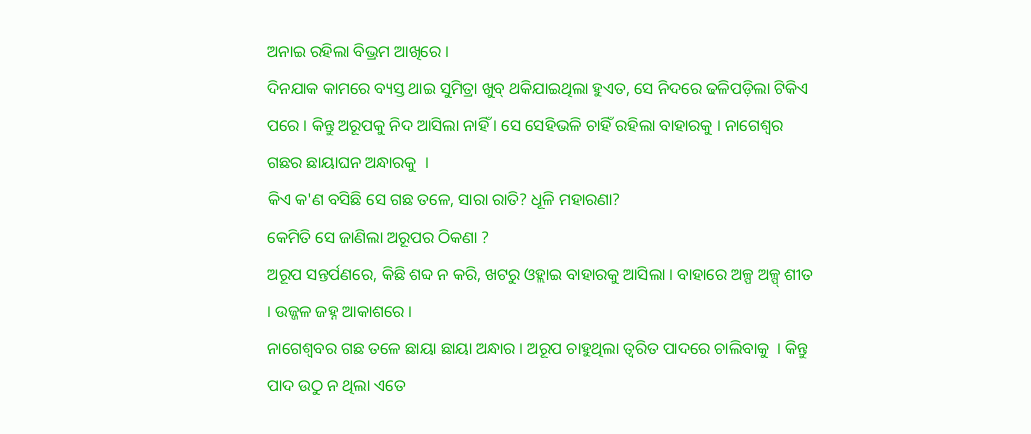ଅନାଇ ରହିଲା ବିଭ୍ରମ ଆଖିରେ ।
ଦିନଯାକ କାମରେ ବ୍ୟସ୍ତ ଥାଇ ସୁମିତ୍ରା ଖୁବ୍ ଥକିଯାଇଥିଲା ହୁଏତ, ସେ ନିଦରେ ଢଳିପଡ଼ିଲା ଟିକିଏ ପରେ । କିନ୍ତୁ ଅରୂପକୁ ନିଦ ଆସିଲା ନାହିଁ । ସେ ସେହିଭଳି ଚାହିଁ ରହିଲା ବାହାରକୁ । ନାଗେଶ୍ୱର ଗଛର ଛାୟାଘନ ଅନ୍ଧାରକୁ  ।
କିଏ କ'ଣ ବସିଛି ସେ ଗଛ ତଳେ, ସାରା ରାତି? ଧୂଳି ମହାରଣା?
କେମିତି ସେ ଜାଣିଲା ଅରୂପର ଠିକଣା ?
ଅରୂପ ସନ୍ତର୍ପଣରେ, କିଛି ଶବ୍ଦ ନ କରି, ଖଟରୁ ଓହ୍ଲାଇ ବାହାରକୁ ଆସିଲା । ବାହାରେ ଅଳ୍ପ ଅଳ୍ପ୍ ଶୀତ । ଉଜ୍ଜଳ ଜହ୍ନ ଆକାଶରେ ।
ନାଗେଶ୍ୱବର ଗଛ ତଳେ ଛାୟା ଛାୟା ଅନ୍ଧାର । ଅରୂପ ଚାହୁଥିଲା ତ୍ୱରିତ ପାଦରେ ଚାଲିବାକୁ  । କିନ୍ତୁ ପାଦ ଉଠୁ ନ ଥିଲା ଏତେ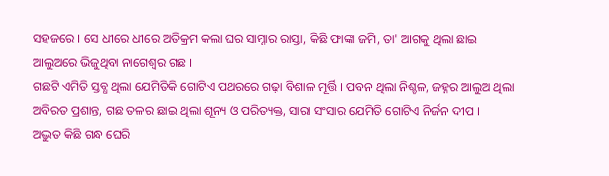ସହଜରେ । ସେ ଧୀରେ ଧୀରେ ଅତିକ୍ରମ କଲା ଘର ସାମ୍ନାର ରାସ୍ତା, କିଛି ଫାଙ୍କା ଜମି, ତା' ଆଗକୁ ଥିଲା ଛାଇ ଆଲୁଅରେ ଭିଜୁଥିବା ନାଗେଶ୍ୱର ଗଛ ।
ଗଛଟି ଏମିତି ସ୍ତବ୍ଧ ଥିଲା ଯେମିତିକି ଗୋଟିଏ ପଥରରେ ଗଢ଼ା ବିଶାଳ ମୂର୍ତ୍ତି । ପବନ ଥିଲା ନିଶ୍ଚଳ, ଜହ୍ନର ଆଲୁଅ ଥିଲା ଅବିରତ ପ୍ରଶାନ୍ତ, ଗଛ ତଳର ଛାଇ ଥିଲା ଶୂନ୍ୟ ଓ ପରିତ୍ୟକ୍ତ, ସାରା ସଂସାର ଯେମିତି ଗୋଟିଏ ନିର୍ଜନ ଦୀପ ।
ଅଦ୍ଭୁତ କିଛି ଗନ୍ଧ ଘେରି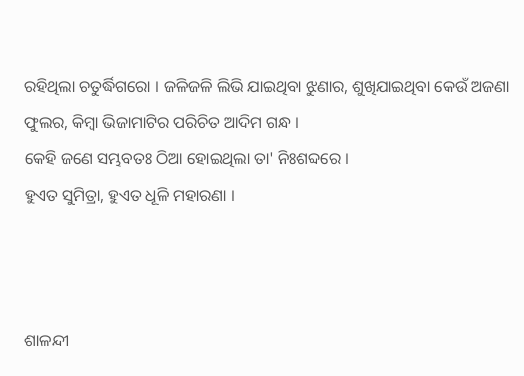ରହିଥିଲା ଚତୁର୍ଦ୍ଧିଗରୋ । ଜଳିଜଳି ଲିଭି ଯାଇଥିବା ଝୁଣାର, ଶୁଖିଯାଇଥିବା କେଉଁ ଅଜଣା ଫୁଲର, କିମ୍ବା ଭିଜାମାଟିର ପରିଚିତ ଆଦିମ ଗନ୍ଧ ।
କେହି ଜଣେ ସମ୍ଭବତଃ ଠିଆ ହୋଇଥିଲା ତା' ନିଃଶବ୍ଦରେ ।
ହୁଏତ ସୁମିତ୍ରା, ହୁଏତ ଧୂଳି ମହାରଣା ।



ଶାଳନ୍ଦୀ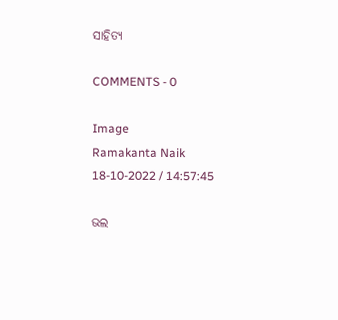ସାହିତ୍ଯ

COMMENTS - 0

Image
Ramakanta Naik
18-10-2022 / 14:57:45

ଭଲ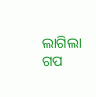ଲାଗିଲା ଗପ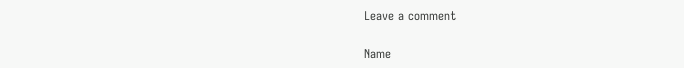Leave a comment

Name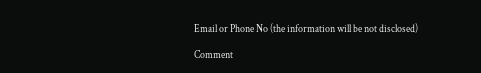Email or Phone No (the information will be not disclosed)

Comment